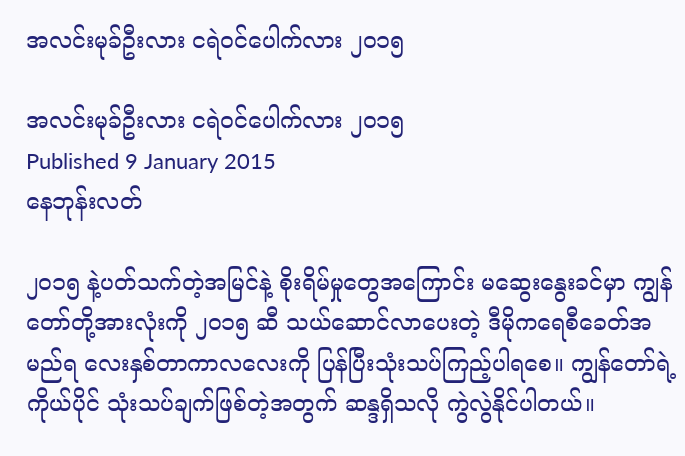အလင်းမုခ်ဦးလား ငရဲဝင်ပေါက်လား ၂၀၁၅

အလင်းမုခ်ဦးလား ငရဲဝင်ပေါက်လား ၂၀၁၅
Published 9 January 2015
နေဘုန်းလတ်

၂ဝ၁၅ နဲ့ပတ်သက်တဲ့အမြင်နဲ့ စိုးရိမ်မှုတွေအကြောင်း မဆွေးနွေးခင်မှာ ကျွန်တော်တို့အားလုံးကို ၂ဝ၁၅ ဆီ သယ်ဆောင်လာပေးတဲ့ ဒီမိုကရေစီခေတ်အမည်ရ လေးနှစ်တာကာလလေးကို ပြန်ပြီးသုံးသပ်ကြည့်ပါရစေ။ ကျွန်တော်ရဲ့ကိုယ်ပိုင် သုံးသပ်ချက်ဖြစ်တဲ့အတွက် ဆန္ဒရှိသလို ကွဲလွဲနိုင်ပါတယ်။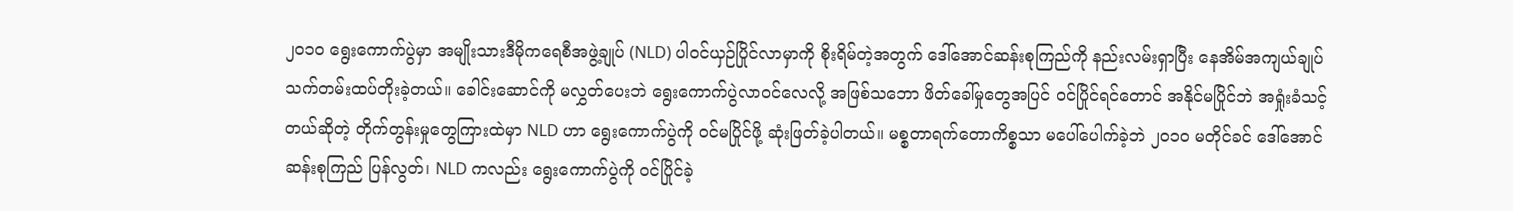၂ဝ၁ဝ ရွေးကောက်ပွဲမှာ အမျိုးသားဒီမိုကရေစီအဖွဲ့ချုပ် (NLD) ပါဝင်ယှဉ်ပြိုင်လာမှာကို စိုးရိမ်တဲ့အတွက် ဒေါ်အောင်ဆန်းစုကြည်ကို နည်းလမ်းရှာပြီး နေအိမ်အကျယ်ချုပ် သက်တမ်းထပ်တိုးခဲ့တယ်။ ခေါင်းဆောင်ကို မလွှတ်ပေးဘဲ ရွေးကောက်ပွဲလာဝင်လေလို့ အဖြစ်သဘော ဖိတ်ခေါ်မှုတွေအပြင် ဝင်ပြိုင်ရင်တောင် အနိုင်မပြိုင်ဘဲ အရှုံးခံသင့်တယ်ဆိုတဲ့ တိုက်တွန်းမှုတွေကြားထဲမှာ NLD ဟာ ရွေးကောက်ပွဲကို ဝင်မပြိုင်ဖို့ ဆုံးဖြတ်ခဲ့ပါတယ်။ မစ္စတာရက်တောကိစ္စသာ မပေါ်ပေါက်ခဲ့ဘဲ ၂ဝ၁ဝ မတိုင်ခင် ဒေါ်အောင်ဆန်းစုကြည် ပြန်လွတ်၊ NLD ကလည်း ရွေးကောက်ပွဲကို ဝင်ပြိုင်ခဲ့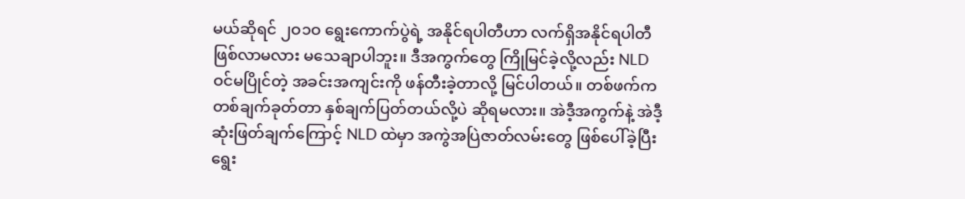မယ်ဆိုရင် ၂ဝ၁ဝ ရွေးကောက်ပွဲရဲ့ အနိုင်ရပါတီဟာ လက်ရှိအနိုင်ရပါတီ ဖြစ်လာမလား မသေချာပါဘူး။ ဒီအကွက်တွေ ကြိုမြင်ခဲ့လို့လည်း NLD ဝင်မပြိုင်တဲ့ အခင်းအကျင်းကို ဖန်တီးခဲ့တာလို့ မြင်ပါတယ်။ တစ်ဖက်က တစ်ချက်ခုတ်တာ နှစ်ချက်ပြတ်တယ်လို့ပဲ ဆိုရမလား။ အဲဒီ့အကွက်နဲ့ အဲဒီ့ဆုံးဖြတ်ချက်ကြောင့် NLD ထဲမှာ အကွဲအပြဲဇာတ်လမ်းတွေ ဖြစ်ပေါ်ခဲ့ပြီး ရွေး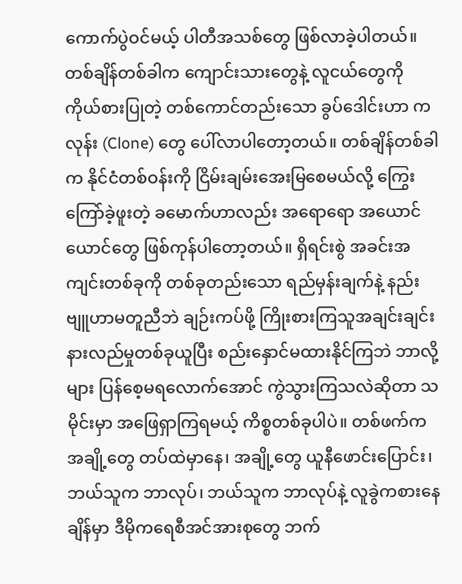ကောက်ပွဲဝင်မယ့် ပါတီအသစ်တွေ ဖြစ်လာခဲ့ပါတယ်။ တစ်ချိန်တစ်ခါက ကျောင်းသားတွေနဲ့ လူငယ်တွေကို ကိုယ်စားပြုတဲ့ တစ်ကောင်တည်းသော ခွပ်ဒေါင်းဟာ ကလုန်း (Clone) တွေ ပေါ်လာပါတော့တယ်။ တစ်ချိန်တစ်ခါက နိုင်ငံတစ်ဝန်းကို ငြိမ်းချမ်းအေးမြစေမယ်လို့ ကြွေးကြော်ခဲ့ဖူးတဲ့ ခမောက်ဟာလည်း အရောရော အယောင်ယောင်တွေ ဖြစ်ကုန်ပါတော့တယ်။ ရှိရင်းစွဲ အခင်းအကျင်းတစ်ခုကို တစ်ခုတည်းသော ရည်မှန်းချက်နဲ့ နည်းဗျူဟာမတူညီဘဲ ချဉ်းကပ်ဖို့ ကြိုးစားကြသူအချင်းချင်း နားလည်မှုတစ်ခုယူပြီး စည်းနှောင်မထားနိုင်ကြဘဲ ဘာလို့များ ပြန်စေ့မရလောက်အောင် ကွဲသွားကြသလဲဆိုတာ သမိုင်းမှာ အဖြေရှာကြရမယ့် ကိစ္စတစ်ခုပါပဲ။ တစ်ဖက်က အချို့တွေ တပ်ထဲမှာနေ၊ အချို့တွေ ယူနီဖောင်းပြောင်း၊ ဘယ်သူက ဘာလုပ်၊ ဘယ်သူက ဘာလုပ်နဲ့ လူခွဲကစားနေချိန်မှာ ဒီမိုကရေစီအင်အားစုတွေ ဘက်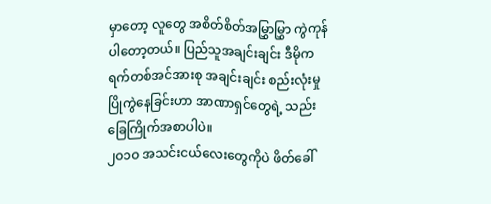မှာတော့ လူတွေ အစိတ်စိတ်အမြွှာမြွှာ ကွဲကုန်ပါတော့တယ်။ ပြည်သူအချင်းချင်း ဒီမိုကရက်တစ်အင်အားစု အချင်းချင်း စည်းလုံးမှုပြိုကွဲနေခြင်းဟာ အာဏာရှင်တွေရဲ့ သည်းခြေကြိုက်အစာပါပဲ။
၂ဝ၁ဝ အသင်းငယ်လေးတွေကိုပဲ ဖိတ်ခေါ်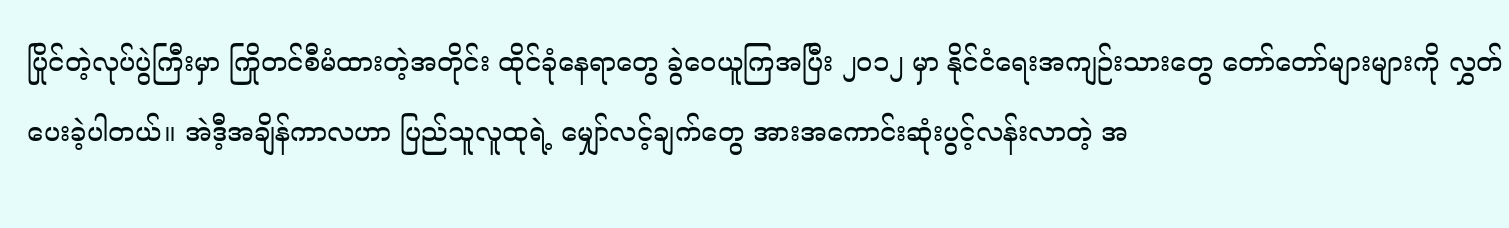ပြိုင်တဲ့လုပ်ပွဲကြီးမှာ ကြိုတင်စီမံထားတဲ့အတိုင်း ထိုင်ခုံနေရာတွေ ခွဲဝေယူကြအပြီး ၂ဝ၁၂ မှာ နိုင်ငံရေးအကျဉ်းသားတွေ တော်တော်များများကို လွှတ်ပေးခဲ့ပါတယ်။ အဲဒီ့အချိန်ကာလဟာ ပြည်သူလူထုရဲ့ မျှော်လင့်ချက်တွေ အားအကောင်းဆုံးပွင့်လန်းလာတဲ့ အ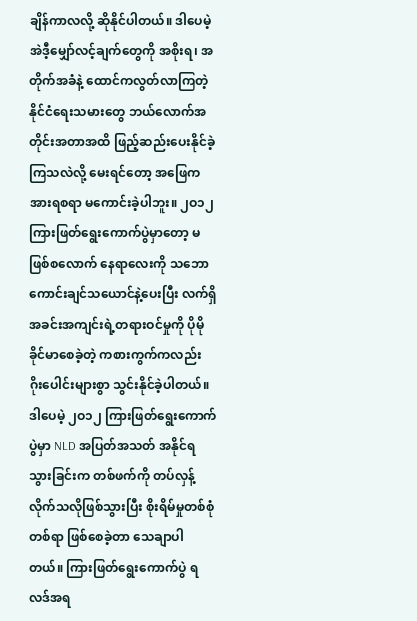ချိန်ကာလလို့ ဆိုနိုင်ပါတယ်။ ဒါပေမဲ့ အဲဒီ့မျှော်လင့်ချက်တွေကို အစိုးရ၊ အတိုက်အခံနဲ့ ထောင်ကလွတ်လာကြတဲ့ နိုင်ငံရေးသမားတွေ ဘယ်လောက်အတိုင်းအတာအထိ ဖြည့်ဆည်းပေးနိုင်ခဲ့ကြသလဲလို့ မေးရင်တော့ အဖြေက အားရစရာ မကောင်းခဲ့ပါဘူး။ ၂ဝ၁၂ ကြားဖြတ်ရွေးကောက်ပွဲမှာတော့ မဖြစ်စလောက် နေရာလေးကို သဘောကောင်းချင်သယောင်နဲ့ပေးပြီး လက်ရှိအခင်းအကျင်းရဲ့တရားဝင်မှုကို ပိုမိုခိုင်မာစေခဲ့တဲ့ ကစားကွက်ကလည်း ဂိုးပေါင်းများစွာ သွင်းနိုင်ခဲ့ပါတယ်။ ဒါပေမဲ့ ၂ဝ၁၂ ကြားဖြတ်ရွေးကောက်ပွဲမှာ NLD အပြတ်အသတ် အနိုင်ရသွားခြင်းက တစ်ဖက်ကို တပ်လှန့်လိုက်သလိုဖြစ်သွားပြီး စိုးရိမ်မှုတစ်စုံတစ်ရာ ဖြစ်စေခဲ့တာ သေချာပါတယ်။ ကြားဖြတ်ရွေးကောက်ပွဲ ရလဒ်အရ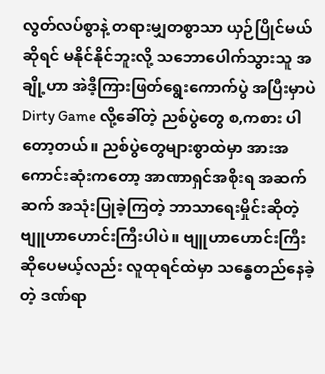လွတ်လပ်စွာနဲ့ တရားမျှတစွာသာ ယှဉ်ပြိုင်မယ်ဆိုရင် မနိုင်နိုင်ဘူးလို့ သဘောပေါက်သွားသူ အချို့ဟာ အဲဒီ့ကြားဖြတ်ရွေးကောက်ပွဲ အပြီးမှာပဲ Dirty Game လို့ခေါ်တဲ့ ညစ်ပွဲတွေ စ,ကစား ပါတော့တယ်။ ညစ်ပွဲတွေများစွာထဲမှာ အားအကောင်းဆုံးကတော့ အာဏာရှင်အစိုးရ အဆက်ဆက် အသုံးပြုခဲ့ကြတဲ့ ဘာသာရေးမှိုင်းဆိုတဲ့ ဗျူဟာဟောင်းကြီးပါပဲ။ ဗျူဟာဟောင်းကြီး ဆိုပေမယ့်လည်း လူထုရင်ထဲမှာ သန္ဓေတည်နေခဲ့တဲ့ ဒဏ်ရာ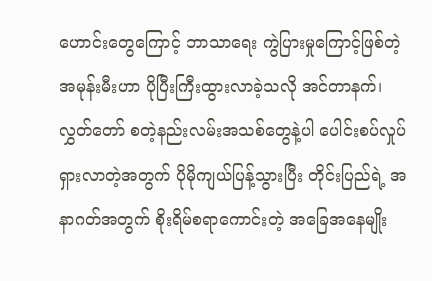ဟောင်းတွေကြောင့် ဘာသာရေး ကွဲပြားမှုကြောင့်ဖြစ်တဲ့ အမုန်းမီးဟာ ပိုပြီးကြီးထွားလာခဲ့သလို အင်တာနက်၊ လွှတ်တော် စတဲ့နည်းလမ်းအသစ်တွေနဲ့ပါ ပေါင်းစပ်လှုပ်ရှားလာတဲ့အတွက် ပိုမိုကျယ်ပြန့်သွားပြီး တိုင်းပြည်ရဲ့ အနာဂတ်အတွက် စိုးရိမ်စရာကောင်းတဲ့ အခြေအနေမျိုး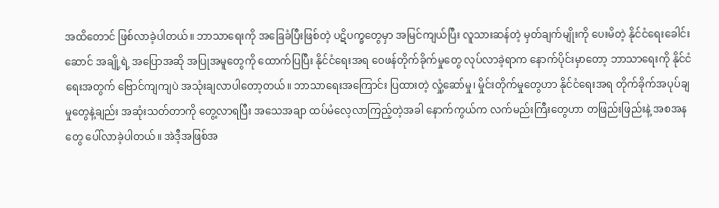အထိတောင် ဖြစ်လာခဲ့ပါတယ်။ ဘာသာရေးကို အခြေခံပြီးဖြစ်တဲ့ ပဋိပက္ခတွေမှာ အမြင်ကျယ်ပြီး လူသားဆန်တဲ့ မှတ်ချက်မျိုးကို ပေးမိတဲ့ နိုင်ငံရေးခေါင်းဆောင် အချို့ရဲ့ အပြောအဆို အပြုအမူတွေကို ထောက်ပြပြီး နိုင်ငံရေးအရ ဝေဖန်တိုက်ခိုက်မှုတွေ လုပ်လာခဲ့ရာက နောက်ပိုင်းမှာတော့ ဘာသာရေးကို နိုင်ငံရေးအတွက် ဗြောင်ကျကျပဲ အသုံးချလာပါတော့တယ်။ ဘာသာရေးအကြောင်း ပြထားတဲ့ လှုံ့ဆော်မှု၊ မှိုင်းတိုက်မှုတွေဟာ နိုင်ငံရေးအရ တိုက်ခိုက်အပုပ်ချမှုတွေနဲ့ချည်း အဆုံးသတ်တာကို တွေ့လာရပြီး အသေအချာ ထပ်မံလေ့လာကြည့်တဲ့အခါ နောက်ကွယ်က လက်မည်းကြီးတွေဟာ တဖြည်းဖြည်းနဲ့ အစအနတွေ ပေါ်လာခဲ့ပါတယ်။ အဲဒီ့အဖြစ်အ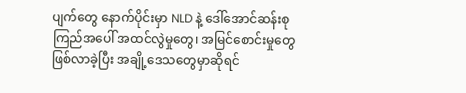ပျက်တွေ နောက်ပိုင်းမှာ NLD နဲ့ ဒေါ်အောင်ဆန်းစုကြည်အပေါ် အထင်လွဲမှုတွေ၊ အမြင်စောင်းမှုတွေ ဖြစ်လာခဲ့ပြီး အချို့ဒေသတွေမှာဆိုရင်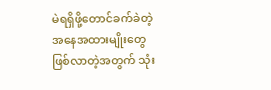မဲရရှိဖို့တောင်ခက်ခဲတဲ့ အနေအထားမျိုးတွေ ဖြစ်လာတဲ့အတွက် သုံး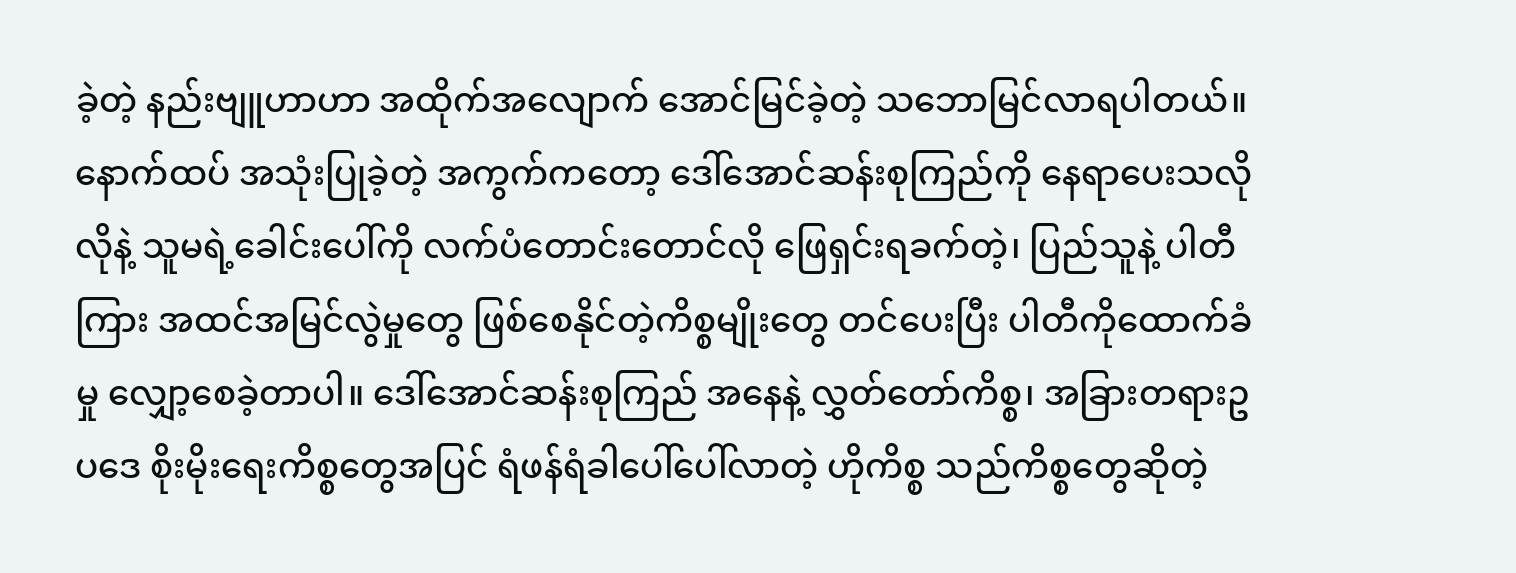ခဲ့တဲ့ နည်းဗျူဟာဟာ အထိုက်အလျောက် အောင်မြင်ခဲ့တဲ့ သဘောမြင်လာရပါတယ်။ နောက်ထပ် အသုံးပြုခဲ့တဲ့ အကွက်ကတော့ ဒေါ်အောင်ဆန်းစုကြည်ကို နေရာပေးသလိုလိုနဲ့ သူမရဲ့ခေါင်းပေါ်ကို လက်ပံတောင်းတောင်လို ဖြေရှင်းရခက်တဲ့၊ ပြည်သူနဲ့ ပါတီကြား အထင်အမြင်လွဲမှုတွေ ဖြစ်စေနိုင်တဲ့ကိစ္စမျိုးတွေ တင်ပေးပြီး ပါတီကိုထောက်ခံမှု လျှော့စေခဲ့တာပါ။ ဒေါ်အောင်ဆန်းစုကြည် အနေနဲ့ လွှတ်တော်ကိစ္စ၊ အခြားတရားဥပဒေ စိုးမိုးရေးကိစ္စတွေအပြင် ရံဖန်ရံခါပေါ်ပေါ်လာတဲ့ ဟိုကိစ္စ သည်ကိစ္စတွေဆိုတဲ့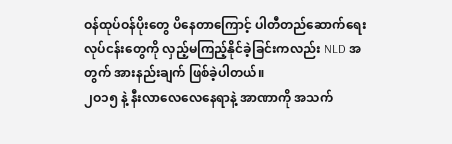ဝန်ထုပ်ဝန်ပိုးတွေ ပိနေတာကြောင့် ပါတီတည်ဆောက်ရေး လုပ်ငန်းတွေကို လှည့်မကြည့်နိုင်ခဲ့ခြင်းကလည်း NLD အတွက် အားနည်းချက် ဖြစ်ခဲ့ပါတယ်။
၂ဝ၁၅ နဲ့ နီးလာလေလေနေရာနဲ့ အာဏာကို အသက်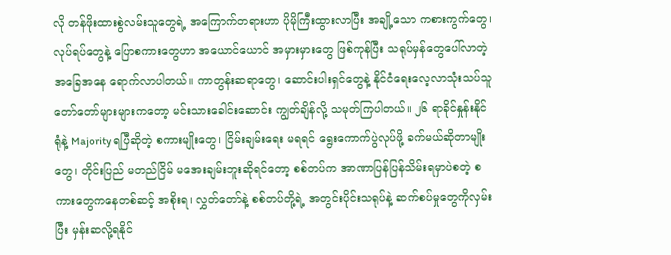လို တန်ဖိုးထားစွဲလမ်းသူတွေရဲ့ အကြောက်တရားဟာ ပိုမိုကြီးထွားလာပြီး အချို့သော ကစားကွက်တွေ၊ လုပ်ရပ်တွေနဲ့ ပြောစကားတွေဟာ အယောင်ယောင် အမှားမှားတွေ ဖြစ်ကုန်ပြီး သရုပ်မှန်တွေပေါ်လာတဲ့ အခြေအနေ ရောက်လာပါတယ်။ ကာတွန်းဆရာတွေ၊ ဆောင်းပါးရှင်တွေနဲ့ နိုင်ငံရေးလေ့လာသုံးသပ်သူ တော်တော်များများကတော့ မင်းသားခေါင်းဆောင်း ကျွတ်ချိန်လို့ သမုတ်ကြပါတယ်။ ၂၆ ရာခိုင်နှုန်းနိုင်ရုံနဲ့ Majority ရပြီဆိုတဲ့ စကားမျိုးတွေ၊ ငြိမ်းချမ်းရေး မရရင် ရွေးကောက်ပွဲလုပ်ဖို့ ခက်မယ်ဆိုတာမျိုးတွေ၊ တိုင်းပြည် မတည်ငြိမ် မအေးချမ်းဘူးဆိုရင်တော့ စစ်တပ်က အာဏာပြန်ပြန်သိမ်းရမှာပဲစတဲ့ စကားတွေကနေတစ်ဆင့် အစိုးရ၊ လွှတ်တော်နဲ့ စစ်တပ်တို့ရဲ့ အတွင်းပိုင်းသရုပ်နဲ့ ဆက်စပ်မှုတွေကိုလှမ်းပြီး မှန်းဆလို့ရနိုင်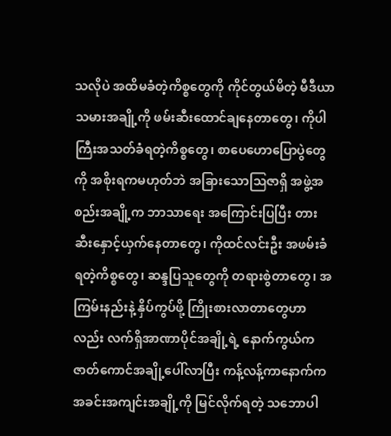သလိုပဲ အထိမခံတဲ့ကိစ္စတွေကို ကိုင်တွယ်မိတဲ့ မီဒီယာသမားအချို့ကို ဖမ်းဆီးထောင်ချနေတာတွေ၊ ကိုပါကြီးအသတ်ခံရတဲ့ကိစ္စတွေ၊ စာပေဟောပြောပွဲတွေကို အစိုးရကမဟုတ်ဘဲ အခြားသောဩဇာရှိ အဖွဲ့အစည်းအချို့က ဘာသာရေး အကြောင်းပြပြီး တားဆီးနှောင့်ယှက်နေတာတွေ၊ ကိုထင်လင်းဦး အဖမ်းခံရတဲ့ကိစ္စတွေ၊ ဆန္ဒပြသူတွေကို တရားစွဲတာတွေ၊ အကြမ်းနည်းနဲ့ နှိပ်ကွပ်ဖို့ ကြိုးစားလာတာတွေဟာလည်း လက်ရှိအာဏာပိုင်အချို့ရဲ့ နောက်ကွယ်က ဇာတ်ကောင်အချို့ပေါ်လာပြီး ကန့်လန့်ကာနောက်က အခင်းအကျင်းအချို့ကို မြင်လိုက်ရတဲ့ သဘောပါ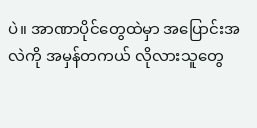ပဲ။ အာဏာပိုင်တွေထဲမှာ အပြောင်းအလဲကို အမှန်တကယ် လိုလားသူတွေ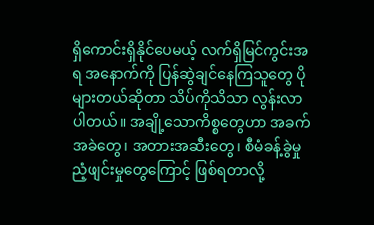ရှိကောင်းရှိနိုင်ပေမယ့် လက်ရှိမြင်ကွင်းအရ အနောက်ကို ပြန်ဆွဲချင်နေကြသူတွေ ပိုများတယ်ဆိုတာ သိပ်ကိုသိသာ လွန်းလာပါတယ်။ အချို့သောကိစ္စတွေဟာ အခက်အခဲတွေ၊ အတားအဆီးတွေ၊ စီမံခန့်ခွဲမှုညံ့ဖျင်းမှုတွေကြောင့် ဖြစ်ရတာလို့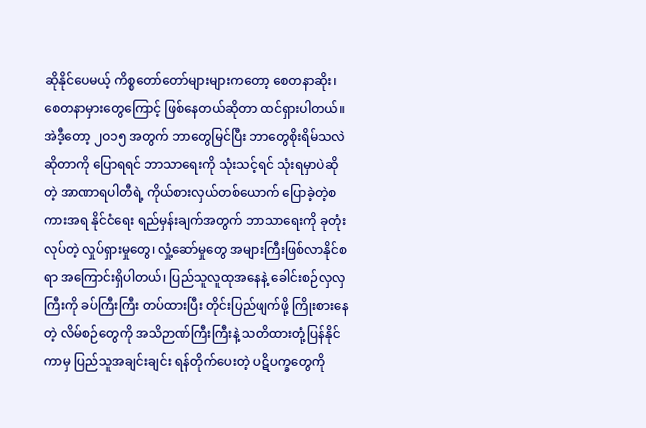ဆိုနိုင်ပေမယ့် ကိစ္စတော်တော်များများကတော့ စေတနာဆိုး၊ စေတနာမှားတွေကြောင့် ဖြစ်နေတယ်ဆိုတာ ထင်ရှားပါတယ်။
အဲဒီ့တော့ ၂ဝ၁၅ အတွက် ဘာတွေမြင်ပြီး ဘာတွေစိုးရိမ်သလဲ ဆိုတာကို ပြောရရင် ဘာသာရေးကို သုံးသင့်ရင် သုံးရမှာပဲဆိုတဲ့ အာဏာရပါတီရဲ့ ကိုယ်စားလှယ်တစ်ယောက် ပြောခဲ့တဲ့စကားအရ နိုင်ငံရေး ရည်မှန်းချက်အတွက် ဘာသာရေးကို ခုတုံးလုပ်တဲ့ လှုပ်ရှားမှုတွေ၊ လှုံ့ဆော်မှုတွေ အများကြီးဖြစ်လာနိုင်စရာ အကြောင်းရှိပါတယ်၊ ပြည်သူလူထုအနေနဲ့ ခေါင်းစဉ်လှလှကြီးကို ခပ်ကြီးကြီး တပ်ထားပြီး တိုင်းပြည်ဖျက်ဖို့ ကြိုးစားနေတဲ့ လိမ်စဉ်တွေကို အသိဉာဏ်ကြီးကြီးနဲ့ သတိထားတုံ့ပြန်နိုင်ကာမှ ပြည်သူအချင်းချင်း ရန်တိုက်ပေးတဲ့ ပဋိပက္ခတွေကို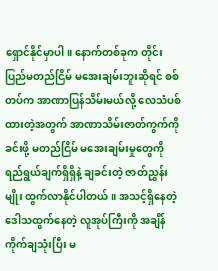ရှောင်နိုင်မှာပါ။ နောက်တစ်ခုက တိုင်းပြည်မတည်ငြိမ် မအေးချမ်းဘူးဆိုရင် စစ်တပ်က အာဏာပြန်သိမ်းမယ်လို့ လေသံပစ်ထားတဲ့အတွက် အာဏာသိမ်းဇာတ်ကွက်ကိုခင်းဖို့ မတည်ငြိမ် မအေးချမ်းမှုတွေကို ရည်ရွယ်ချက်ရှိရှိနဲ့ ချခင်းတဲ့ ဇာတ်ညွှန်းမျိုး ထွက်လာနိုင်ပါတယ်။ အသင့်ရှိနေတဲ့ ဒေါသထွက်နေတဲ့ လူအုပ်ကြီးကို အချိန်ကိုက်ချသုံးပြီး မ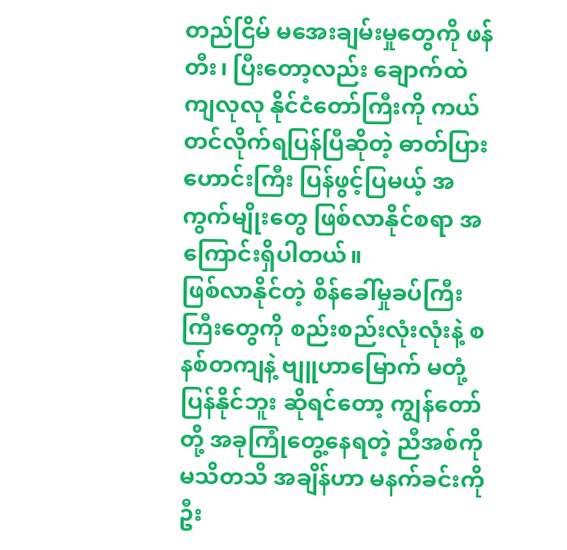တည်ငြိမ် မအေးချမ်းမှုတွေကို ဖန်တီး၊ ပြီးတော့လည်း ချောက်ထဲကျလုလု နိုင်ငံတော်ကြီးကို ကယ်တင်လိုက်ရပြန်ပြီဆိုတဲ့ ဓာတ်ပြားဟောင်းကြီး ပြန်ဖွင့်ပြမယ့် အကွက်မျိုးတွေ ဖြစ်လာနိုင်စရာ အကြောင်းရှိပါတယ်။
ဖြစ်လာနိုင်တဲ့ စိန်ခေါ်မှုခပ်ကြီးကြီးတွေကို စည်းစည်းလုံးလုံးနဲ့ စနစ်တကျနဲ့ ဗျူဟာမြောက် မတုံ့ပြန်နိုင်ဘူး ဆိုရင်တော့ ကျွန်တော်တို့ အခုကြုံတွေ့နေရတဲ့ ညီအစ်ကိုမသိတသိ အချိန်ဟာ မနက်ခင်းကို ဦး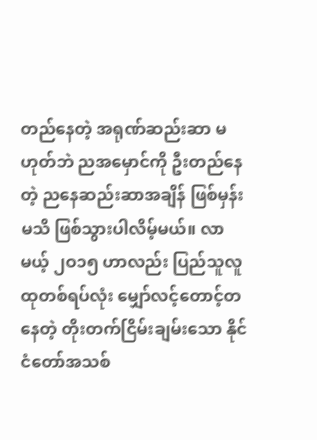တည်နေတဲ့ အရုဏ်ဆည်းဆာ မဟုတ်ဘဲ ညအမှောင်ကို ဦးတည်နေတဲ့ ညနေဆည်းဆာအချိန် ဖြစ်မှန်းမသိ ဖြစ်သွားပါလိမ့်မယ်။ လာမယ့် ၂ဝ၁၅ ဟာလည်း ပြည်သူလူထုတစ်ရပ်လုံး မျှော်လင့်တောင့်တနေတဲ့ တိုးတက်ငြိမ်းချမ်းသော နိုင်ငံတော်အသစ်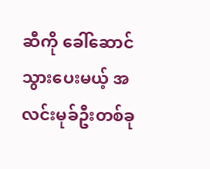ဆီကို ခေါ်ဆောင်သွားပေးမယ့် အလင်းမုခ်ဦးတစ်ခု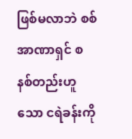ဖြစ်မလာဘဲ စစ်အာဏာရှင် စနစ်တည်းဟူသော ငရဲခန်းကို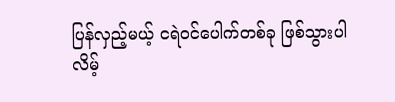ပြန်လှည့်မယ့် ငရဲဝင်ပေါက်တစ်ခု ဖြစ်သွားပါလိမ့်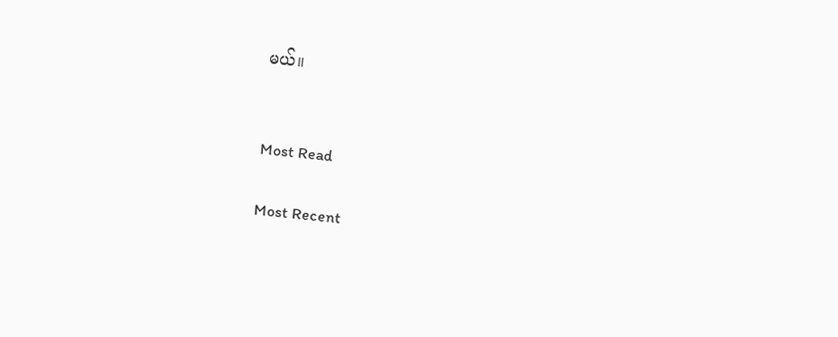မယ်။


Most Read

Most Recent